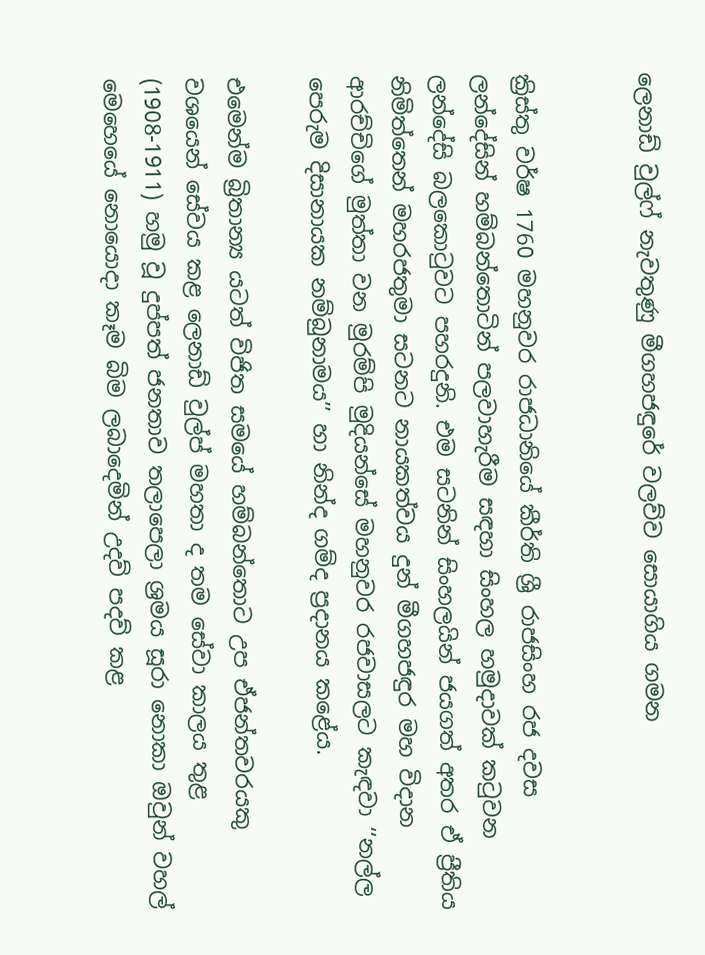ලෙනාඩ් වුල්ෆ් නැවතුණු මීගහජඳුරේ වලව්ව සොයාගිය ගමන


ක්‍රිස්තු වර්ෂ 1760 මහනුවර රාජධානියේ කීර්ති ශ්‍රී රාජසිංහ රජ දවස ලන්දේසින් හම්බන්තොටින් පලවාහැරීම සඳහා සිංහල හමුද‌ාවක් කටුවන ලන්දේසි බලකොටුවට පහරදුනි. එම සටනින් සිංහලයින් ජයගත් අතර ඒ ප්‍ර‌ීතිය නිමිත්තෙන් මහරජතුමා සටනට නායකත්වය දුන් මීගහජඳුර මහ විද‌ාන ආරච්චිගේ මුත්තා වන මුරම්පි මුදියන්සේ මහනුවර රජවාසලට කැඳවා ‘‘නල්ල පෙරුම දිසානායක නම්බුනාමය’’ හා නින්ද ගම්ද ප්‍රදානය කළේය.

එමෙන්ම බ්‍රිතාන්‍ය යටත් විජිත සමයේ හම්බන්තොට උප ඒජන්තවරයකු වශයෙන් සේවය කළ ලෙනාඩ් වුල්ප් මහතා ද තම සේවා කාලය තුළ (1908-1911) හමු වූ දුප්පත් ජනතාව තලාපෙලා ශ්‍රමය සූරා නොකා ඔවුන් වහල් මෙහෙයේ නොයොද‌ා කෑම බිම ලබාදෙමින් උදව් පදව් කළ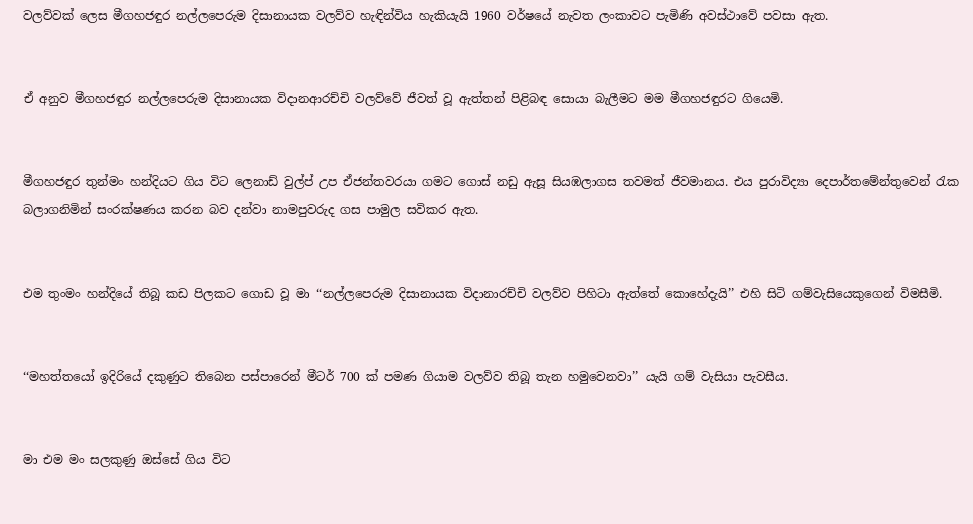වලව්වක් ලෙස මීගහජඳුර නල්ලපෙරුම දිසානායක වලව්ව හැඳින්විය හැකියැයි 1960 වර්ෂයේ නැවත ලංකාවට පැමිණි අවස්ථාවේ පවසා ඇත.


ඒ අනුව මීගහජඳුර නල්ලපෙරුම දිසානායක විදානආරච්චි වලව්වේ ජීවත් වූ ඇත්තන් පිළිබඳ සොයා බැලීමට මම මීගහජඳුරට ගියෙමි.


මීගහජඳුර තුන්මං හන්දියට ගිය විට ලෙනාඩ් වුල්ප් උප ඒජන්තවරයා ගමට ගොස් නඩු ඇසූ සියඹලාගස තවමත් ජීවමානය. එය පුරාවිද්‍යා දෙපාර්තමේන්තුවෙන් රැක බලාගනිමින් සංරක්ෂණය කරන බව දන්වා නාමපුවරුද ගස පාමුල සවිකර ඇත.


එම තුංමං හන්දියේ තිබූ කඩ පිලකට ගොඩ වූ මා ‘‘නල්ලපෙරුම දිසානායක විද‌ානාරච්චි වලව්ව පිහිටා ඇත්තේ කොහේදැයි’’ එහි සිටි ගම්වැසියෙකුගෙන් විමසීමි.


‘‘මහත්තයෝ ඉදිරියේ දකුණුට තිබෙන පස්පාරෙන් මීටර් 700 ක් පමණ ගියාම වලව්ව තිබූ තැන හමුවෙනවා’’ යැයි ගම් වැසියා පැවසීය.


මා එම මං සලකුණු ඔස්සේ ගිය විට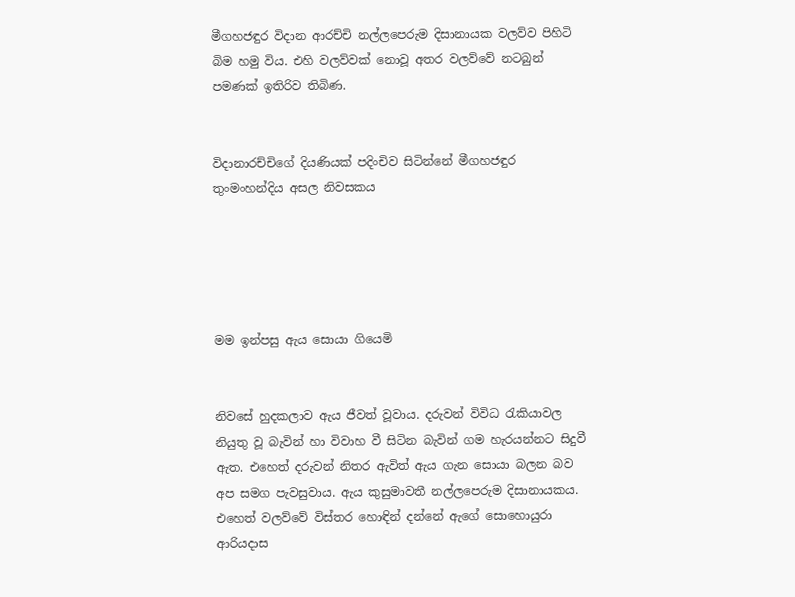මීගහජඳුර විද‌ාන ආරච්චි නල්ලපෙරුම දිසානායක වලව්ව පිහිටි බිම හමු විය. එහි වලව්වක් නොවූ අතර වලව්වේ නටබුන් පමණක් ඉතිරිව තිබිණ.


විද‌ානාරච්චිගේ දියණියක් පදිංචිව සිටින්නේ මීගහජඳුර තුංමංහන්දිය අසල නිවසකය





මම ඉන්පසු ඇය සොයා ගියෙමි


නිවසේ හුදකලාව ඇය ජීවත් වූවාය. දරුවන් විවිධ රැකියාවල නියුතු වූ බැවින් හා විවාහ වී සිටින බැවින් ගම හැරයන්නට සිදුවී ඇත. එහෙත් දරුවන් නිතර ඇවිත් ඇය ගැන සොයා බලන බව අප සමග පැවසුවාය. ඇය කුසුමාවතී නල්ලපෙරුම දිසානායකය. එහෙත් වලව්වේ විස්තර හොඳින් දන්නේ ඇගේ සොහොයුරා ආරියද‌ාස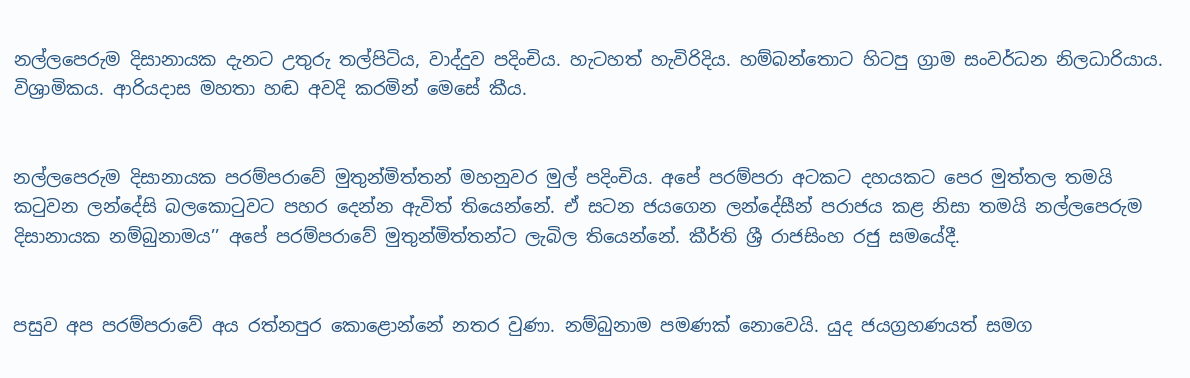නල්ලපෙරුම දිසානායක දැනට උතුරු තල්පිටිය, වාද්දුව පදිංචිය. හැටහත් හැවිරිදිය. හම්බන්තොට හිටපු ග්‍රාම සංවර්ධන නිලධාරියාය. විශ්‍රාමිකය. ආරියද‌ාස මහතා හඬ අවදි කරමින් මෙසේ කීය.


නල්ලපෙරුම දිසානායක පරම්පරාවේ මුතුන්මිත්තන් මහනුවර මුල් පදිංචිය. අපේ පරම්පරා අටකට දහයකට පෙර මුත්තල තමයි කටුවන ලන්දේසි බලකොටුවට පහර දෙන්න ඇවිත් තියෙන්නේ. ඒ සටන ජයගෙන ලන්දේසීන් පරාජය කළ නිසා තමයි නල්ලපෙරුම දිසානායක නම්බුනාමය’’ අපේ පරම්පරාවේ මුතුන්මිත්තන්ට ලැබිල තියෙන්නේ. කීර්ති ශ්‍රී රාජසිංහ රජු සමයේදී.


පසුව අප පරම්පරාවේ අය රත්නපුර කොළොන්නේ නතර වුණා. නම්බුනාම පමණක් නොවෙයි. යුද ජයග්‍රහණයත් සමග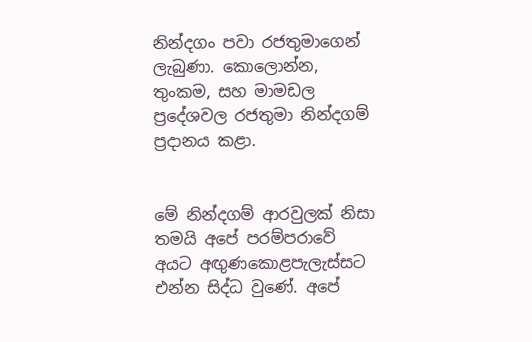නින්දගං පවා රජතුමාගෙන් ලැබුණා. කොලොන්න, තුංකම, සහ මාමඩල ප්‍රදේශවල රජතුමා නින්දගම් ප්‍රද‌ානය කළා.


මේ නින්දගම් ආරවුලක් නිසා තමයි අපේ පරම්පරාවේ අයට අඟුණකොළපැලැස්සට එන්න සිද්ධ වුණේ. අපේ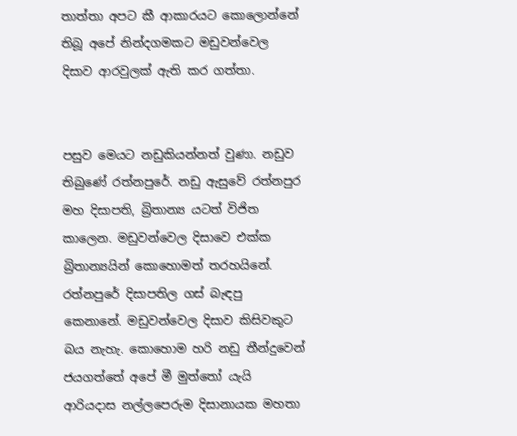තාත්තා අපට කී ආකාරයට කොලොන්නේ තිබූ අපේ නින්දගමකට මඩුවන්වෙල දිසාව ආරවුලක් ඇති කර ගත්තා.


පසුව මෙයට නඩුකියන්නත් වුණා. නඩුව තිබුණේ රත්නපුරේ. නඩු ඇසුවේ රත්නපුර මහ දිසාපති, බ්‍රිතාන්‍ය යටත් විජිත කාලෙන. මඩුවන්වෙල දිසාවෙ එක්ක බ්‍රිතාන්‍යයින් කොහොමත් තරහයිනේ. රත්නපුරේ දිසාපතිල ගස් බැඳපු කෙනානේ. මඩුවන්වෙල දිසාව කිසිවකුට බය නැහැ. කොහොම හරි නඩු තීන්දුවෙන් ජයගත්තේ අපේ මී මුත්තෝ යැයි ආරියදාස නල්ලපෙරුම දිසානායක මහතා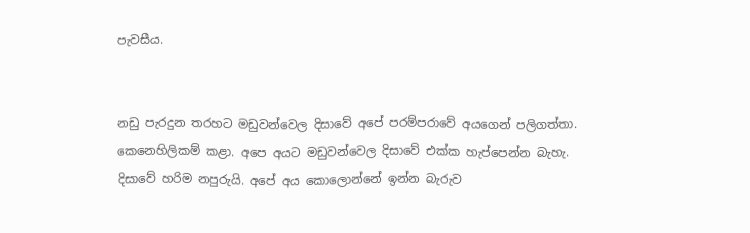පැවසීය.


නඩු පැරදුන තරහට මඩුවන්වෙල දිසාවේ අපේ පරම්පරාවේ අයගෙන් පලිගත්තා. කෙනෙහිලිකම් කළා. අපෙ අයට මඩුවන්වෙල දිසාවේ එක්ක හැප්පෙන්න බැහැ. දිසාවේ හරිම නපුරුයි. අපේ අය කොලොන්නේ ඉන්න බැරුව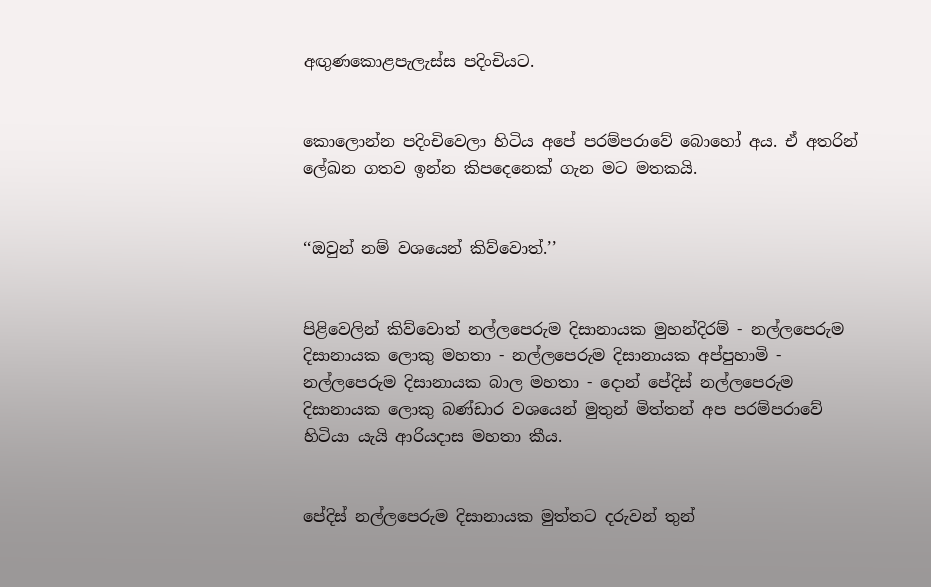අඟුණකොළපැලැස්ස පදිංචියට.


කොලොන්න පදිංචිවෙලා හිටිය අපේ පරම්පරාවේ බොහෝ අය. ඒ අතරින් ලේඛන ගතව ඉන්න කිපදෙනෙක් ගැන මට මතකයි.


‘‘ඔවුන් නම් වශයෙන් කිව්වොත්.’’


පිළිවෙලින් කිව්වොත් නල්ලපෙරුම දිසානායක මුහන්දිරම් - නල්ලපෙරුම දිසානායක ලොකු මහතා - නල්ලපෙරුම දිසානායක අප්පුහාමි - නල්ලපෙරුම දිසානායක බාල මහතා - දොන් පේදිස් නල්ලපෙරුම දිසානායක ලොකු බණ්ඩාර වශයෙන් මුතුන් මිත්තන් අප පරම්පරාවේ හිටියා යැයි ආරියද‌ාස මහතා කීය.


පේදිස් නල්ලපෙරුම දිසානායක මුත්තට දරුවන් තුන්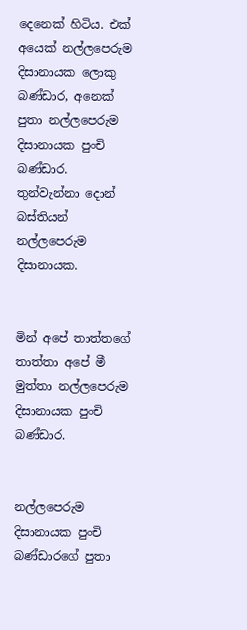දෙනෙක් හිටිය. එක් අයෙක් නල්ලපෙරුම දිසානායක ලොකු බණ්ඩාර, අනෙක් පුතා නල්ලපෙරුම දිසානායක පුංචි බණ්ඩාර. තුන්වැන්නා දොන් බස්තියන් නල්ලපෙරුම දිසානායක.


මින් අපේ තාත්තගේ තාත්තා අපේ මී මුත්තා නල්ලපෙරුම දිසානායක පුංචි බණ්ඩාර.


නල්ලපෙරුම දිසානායක පුංචි බණ්ඩාරගේ පුතා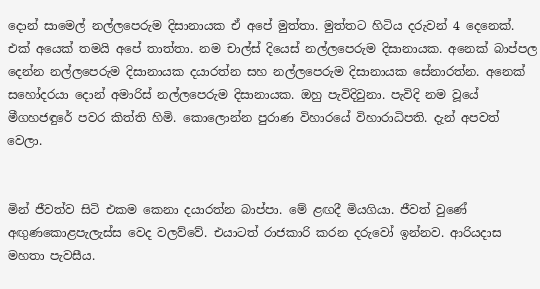දොන් සාමෙල් නල්ලපෙරුම දිසානායක ඒ අපේ මුත්තා. මුත්තට හිටිය දරුවන් 4 දෙනෙක්. එක් අයෙක් තමයි අපේ තාත්තා. නම චාල්ස් දියෙස් නල්ලපෙරුම දිසානායක. අනෙක් බාප්පල දෙන්න නල්ලපෙරුම දිසානායක දයාරත්න සහ නල්ලපෙරුම දිසානායක සේනාරත්න. අනෙක් සහෝදරයා දොන් අමාරිස් නල්ලපෙරුම දිසානායක. ඔහු පැවිදිවුනා. පැවිදි නම වූයේ මීගහජඳුරේ පවර කිත්ති හිමි. කොලොන්න පුරාණ විහාරයේ විහාරාධිපති. දැන් අපවත් වෙලා.


මින් ජීවත්ව සිටි එකම කෙනා දයාරත්න බාප්පා. මේ ළඟදී මියගියා. ජීවත් වුණේ අඟුණකොළපැලැස්ස වෙද වලව්වේ. එයාටත් රාජකාරි කරන දරුවෝ ඉන්නව. ආරියදාස මහතා පැවසීය.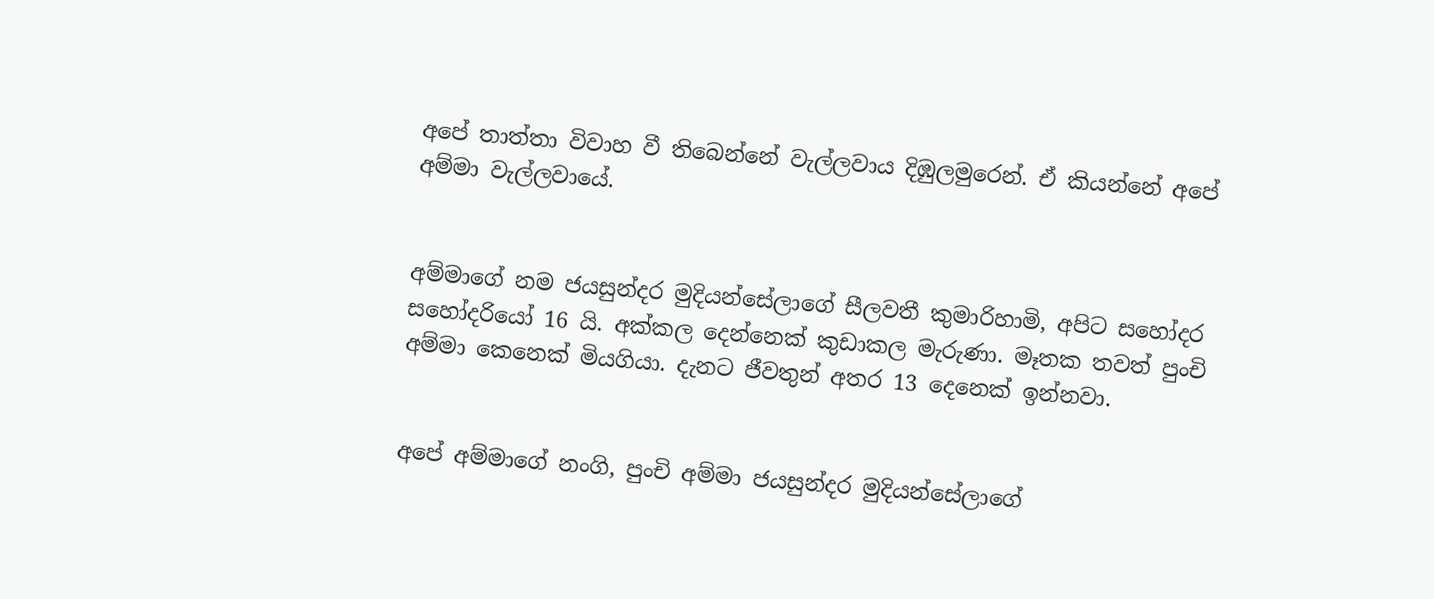අපේ තාත්තා විවාහ වී තිබෙන්නේ වැල්ලවාය දිඹුලමුරෙන්. ඒ කියන්නේ අපේ අම්මා වැල්ලවායේ.


අම්මාගේ නම ජයසුන්දර මුදියන්සේලාගේ සීලවතී කුමාරිහාමි, අපිට සහෝදර සහෝදරියෝ 16 යි. අක්කල දෙන්නෙක් කුඩාකල මැරුණා. මෑතක තවත් පුංචි අම්මා කෙනෙක් මියගියා. දැනට ජීවතුන් අතර 13 දෙනෙක් ඉන්නවා.


අපේ අම්මාගේ නංගි, පුංචි අම්මා ජයසුන්දර මුදියන්සේලාගේ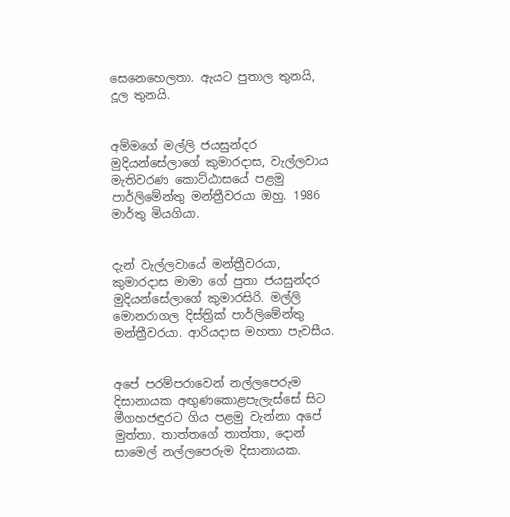සෙනෙහෙලතා. ඇයට පුතාල තුනයි, දූල තුනයි.


අම්මගේ මල්ලි ජයසුන්දර මුදියන්සේලාගේ කුමාරදාස, වැල්ලවාය මැතිවරණ කොට්ඨාසයේ පළමු පාර්ලිමේන්තු මන්ත්‍රීවරයා ඔහු. 1986 මාර්තු මියගියා.


දැන් වැල්ලවායේ මන්ත්‍රීවරයා, කුමාරදාස මාමා ගේ පුතා ජයසුන්දර මුදියන්සේලාගේ කුමාරසිරි. මල්ලි මොනරාගල දිස්ත්‍රික් පාර්ලිමේන්තු මන්ත්‍රීවරයා. ආරියදාස මහතා පැවසීය.


අපේ පරම්පරාවෙන් නල්ලපෙරුම දිසානායක අඟුණකොළපැලැස්සේ සිට මීගහජඳුරට ගිය පළමු වැන්නා අපේ මුත්තා. තාත්තගේ තාත්තා, දොන් සාමෙල් නල්ලපෙරුම දිසානායක.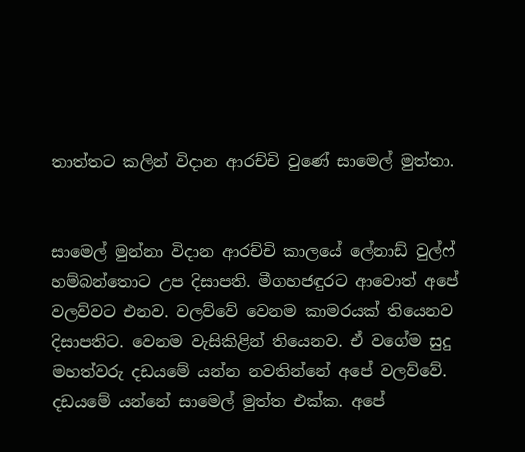තාත්තට කලින් විද‌ාන ආරච්චි වුණේ සාමෙල් මුත්තා.


සාමෙල් මුන්නා විද‌ාන ආරච්චි කාලයේ ලේනාඩ් වුල්ෆ් හම්බන්තොට උප දිසාපති. මීගහජඳුරට ආවොත් අපේ වලව්වට එනව. වලව්වේ වෙනම කාමරයක් තියෙනව දිසාපතිට. වෙනම වැසිකිළින් තියෙනව. ඒ වගේම සුදු මහත්වරු දඩයමේ යන්න නවතින්නේ අපේ වලව්වේ. දඩයමේ යන්නේ සාමෙල් මුත්ත එක්ක. අපේ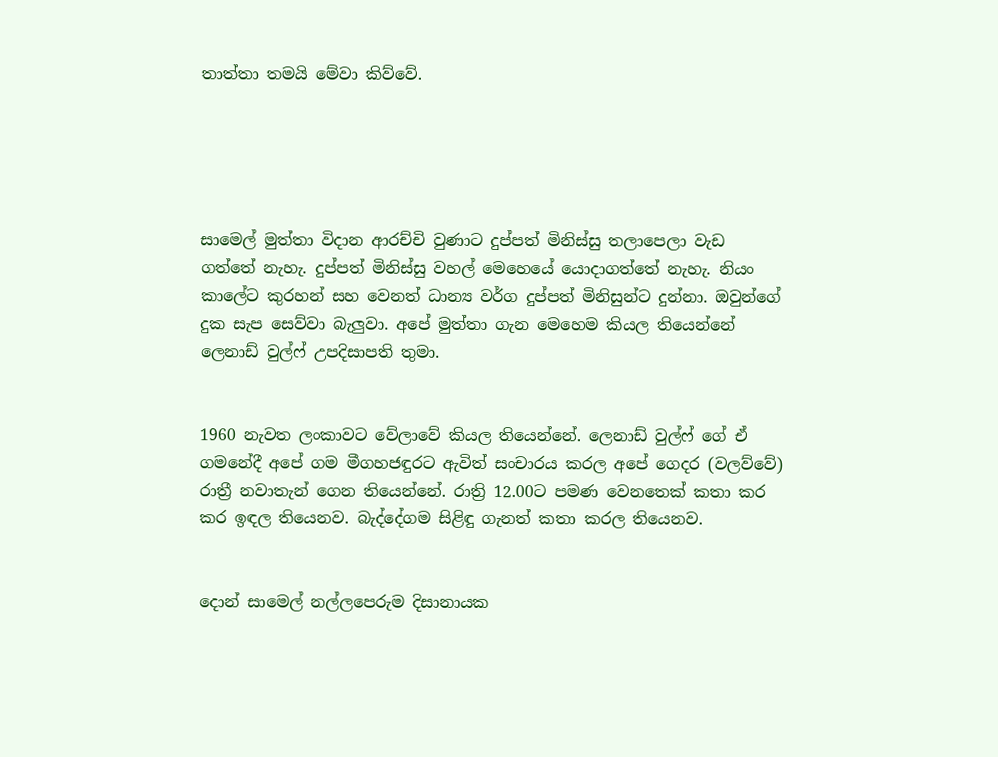තාත්තා තමයි මේවා කිව්වේ.





සාමෙල් මුත්තා විද‌ාන ආරච්චි වුණාට දුප්පත් මිනිස්සු තලාපෙලා වැඩ ගත්තේ නැහැ. දුප්පත් මිනිස්සු වහල් මෙහෙයේ යොද‌ාගත්තේ නැහැ. නියං කාලේට කුරහන් සහ වෙනත් ධාන්‍ය වර්ග දුප්පත් මිනිසුන්ට දුන්නා. ඔවුන්ගේ දුක සැප සෙව්වා බැලුවා. අපේ මුත්තා ගැන මෙහෙම කියල තියෙන්නේ ලෙනාඩ් වුල්ෆ් උපදිසාපති තුමා.


1960 නැවත ලංකාවට වේලාවේ කියල තියෙන්නේ. ලෙනාඩ් වුල්ෆ් ගේ ඒ ගමනේදී අපේ ගම මීගහජඳුරට ඇවිත් සංචාරය කරල අපේ ගෙදර (වලව්වේ) රාත්‍රී නවාතැන් ගෙන තියෙන්නේ. රාත්‍රි 12.00ට පමණ වෙනතෙක් කතා කර කර ඉඳල තියෙනව. බැද්දේගම සිළිඳු ගැනත් කතා කරල තියෙනව.


දොන් සාමෙල් නල්ලපෙරුම දිසානායක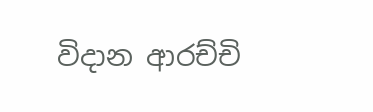විද‌ාන ආරච්චි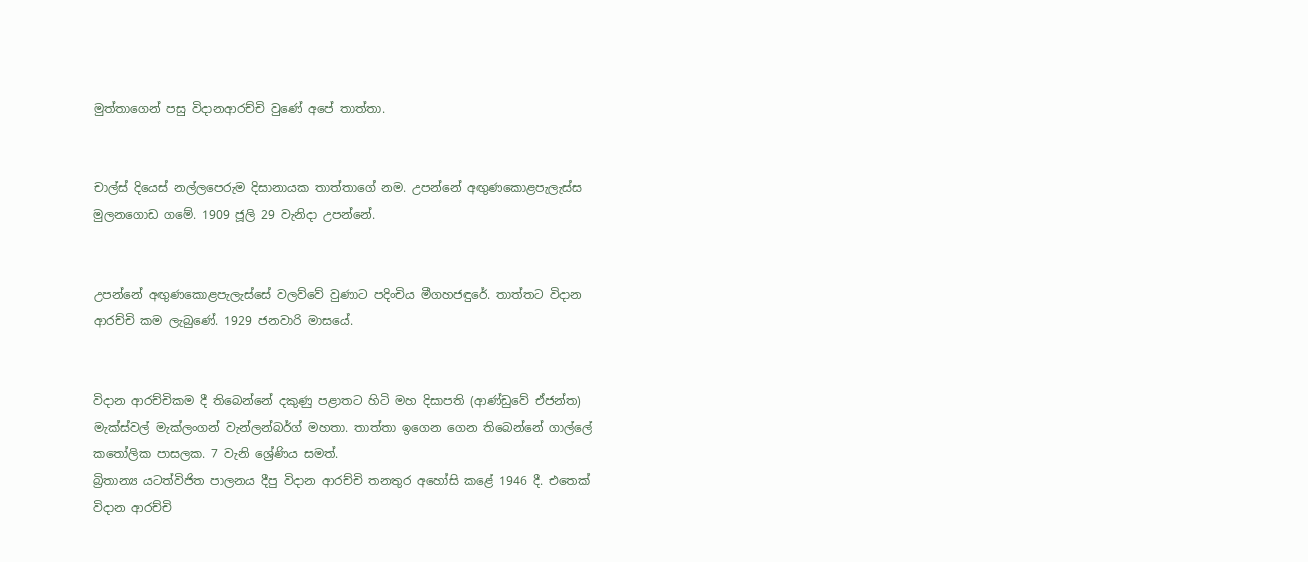මුත්තාගෙන් පසු විදානආරච්චි වුණේ අපේ තාත්තා.


චාල්ස් දියෙස් නල්ලපෙරුම දිසානායක තාත්තාගේ නම. උපන්නේ අඟුණකොළපැලැස්ස මුලනගොඩ ගමේ. 1909 ජූලි 29 වැනිද‌ා උපන්නේ.


උපන්නේ අඟුණකොළපැලැස්සේ වලව්වේ වුණාට පදිංචිය මීගහජඳුරේ. තාත්තට විද‌ාන ආරච්චි කම ලැබුණේ. 1929 ජනවාරි මාසයේ.


විද‌ාන ආරච්චිකම දී තිබෙන්නේ දකුණු පළාතට හිටි මහ දිසාපති (ආණ්ඩුවේ ඒජන්ත) මැක්ස්වල් මැක්ලංගන් වැන්ලන්බර්ග් මහතා. තාත්තා ඉගෙන ගෙන තිබෙන්නේ ගාල්ලේ කතෝලික පාසලක. 7 වැනි ශ්‍රේණිය සමත්.
බ්‍රිතාන්‍ය යටත්විජිත පාලනය දීපු විද‌ාන ආරච්චි තනතුර අහෝසි කළේ 1946 දී. එතෙක් විද‌ාන ආරච්චි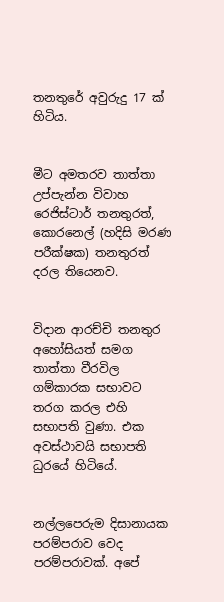තනතුරේ අවුරුදු 17 ක් හිටිය.


මීට අමතරව තාත්තා උප්පැන්න විවාහ රෙජිස්ටාර් තනතුරත්, කොරනෙල් (හදිසි මරණ පරීක්ෂක) තනතුරත් දරල තියෙනව.


විද‌ාන ආරච්චි තනතුර අහෝසියත් සමග තාත්තා වීරවිල ගම්කාරක සභාවට තරග කරල එහි සභාපති වුණා. එක අවස්ථාවයි සභාපති ධුරයේ හිටියේ.


නල්ලපෙරුම දිසානායක පරම්පරාව වෙද පරම්පරාවක්. අපේ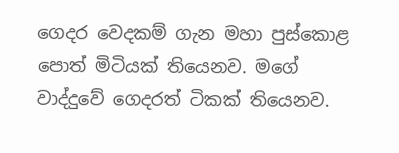ගෙදර වෙදකම් ගැන මහා පුස්කොළ පොත් මිටියක් තියෙනව. මගේ වාද්දුවේ ගෙදරත් ටිකක් තියෙනව.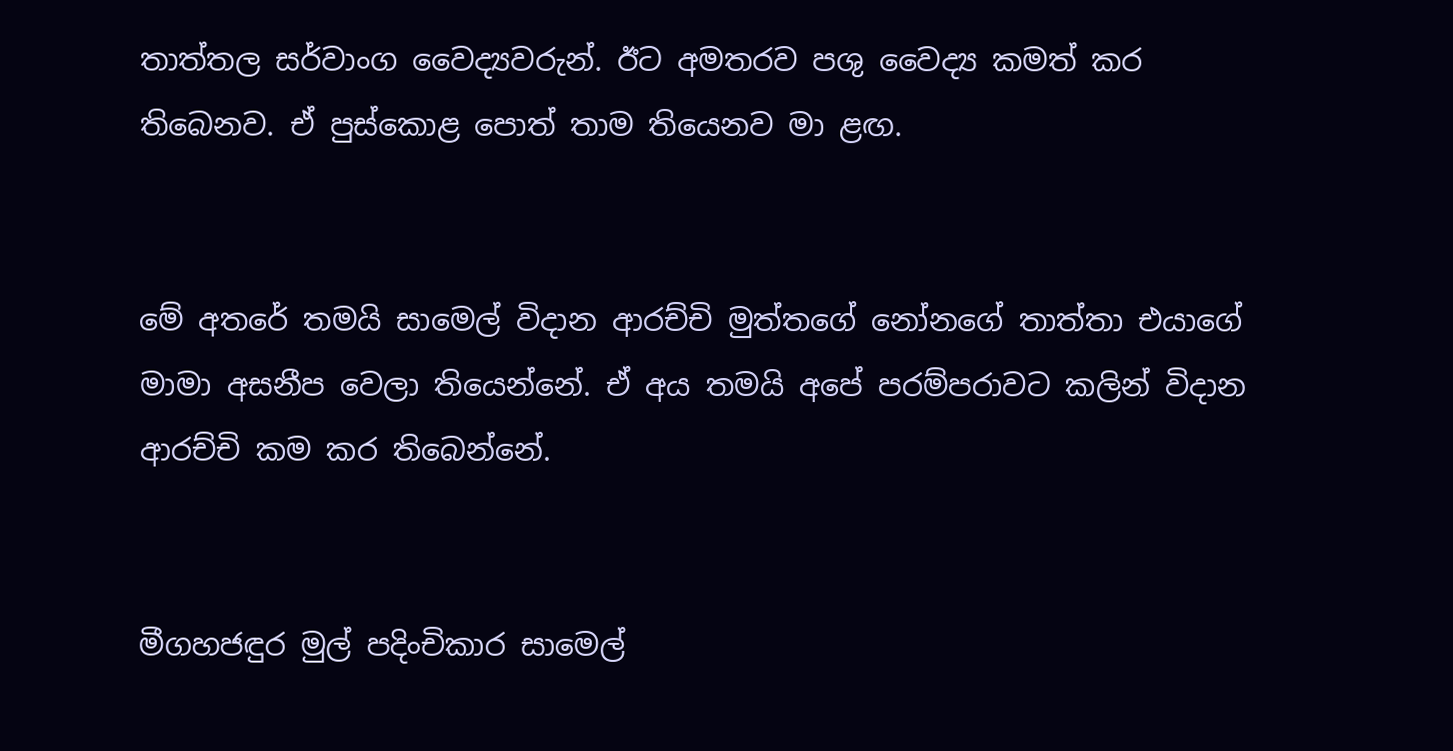තාත්තල සර්වාංග වෛද්‍යවරුන්. ඊට අමතරව පශු වෛද්‍ය කමත් කර තිබෙනව. ඒ පුස්කොළ පොත් තාම තියෙනව මා ළඟ.


මේ අතරේ තමයි සාමෙල් විද‌ාන ආරච්චි මුත්තගේ නෝනගේ තාත්තා එයාගේ මාමා අසනීප වෙලා තියෙන්නේ. ඒ අය තමයි අපේ පරම්පරාවට කලින් විද‌ාන ආරච්චි කම කර තිබෙන්නේ.


මීගහජඳුර මුල් පදිංචිකාර සාමෙල්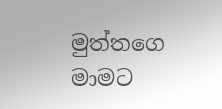මුත්තගෙ මාමට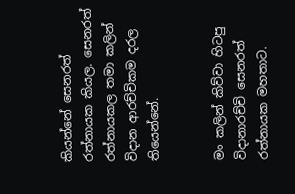කියන්නේ සෙනරත් රත්නායක කියල. සෙනරත් රත්නායකල තමා කලින් විදාන ආරච්චිකම දරල තියෙන්නේ.


මං කලින් කිව්වා හිටපු විදානාරච්චි සෙනරත් රත්නායක මහතාට.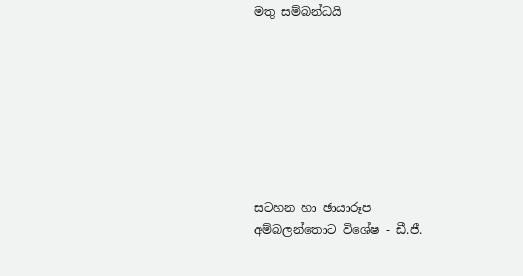මතු සම්බන්ධයි








සටහන හා ඡායාරූප
අම්බලන්තොට විශේෂ - ඩී.ජී.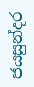ජයසුන්දර